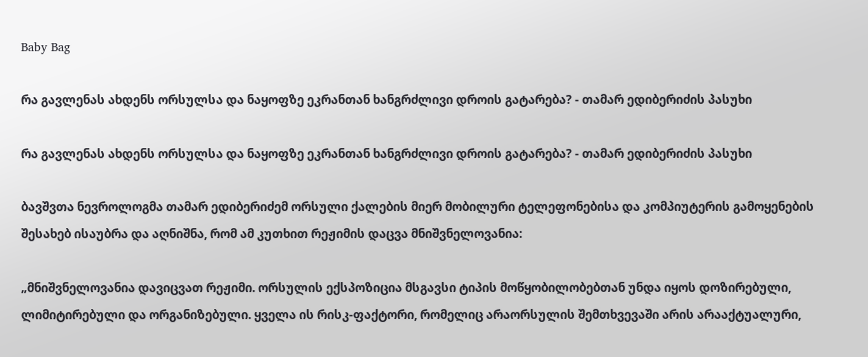Baby Bag

რა გავლენას ახდენს ორსულსა და ნაყოფზე ეკრანთან ხანგრძლივი დროის გატარება? - თამარ ედიბერიძის პასუხი

რა გავლენას ახდენს ორსულსა და ნაყოფზე ეკრანთან ხანგრძლივი დროის გატარება? - თამარ ედიბერიძის პასუხი

ბავშვთა ნევროლოგმა თამარ ედიბერიძემ ორსული ქალების მიერ მობილური ტელეფონებისა და კომპიუტერის გამოყენების შესახებ ისაუბრა და აღნიშნა, რომ ამ კუთხით რეჟიმის დაცვა მნიშვნელოვანია:

„მნიშვნელოვანია დავიცვათ რეჟიმი. ორსულის ექსპოზიცია მსგავსი ტიპის მოწყობილობებთან უნდა იყოს დოზირებული, ლიმიტირებული და ორგანიზებული. ყველა ის რისკ-ფაქტორი, რომელიც არაორსულის შემთხვევაში არის არააქტუალური,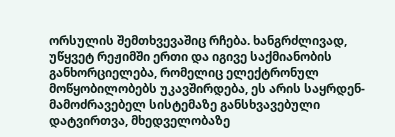ორსულის შემთხვევაშიც რჩება. ხანგრძლივად, უწყვეტ რეჟიმში ერთი და იგივე საქმიანობის განხორციელება, რომელიც ელექტრონულ მოწყობილობებს უკავშირდება, ეს არის საყრდენ-მამოძრავებელ სისტემაზე განსხვავებული დატვირთვა, მხედველობაზე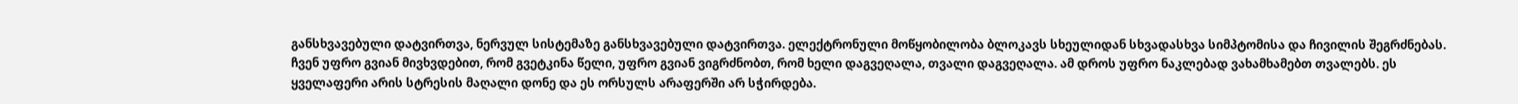განსხვავებული დატვირთვა, ნერვულ სისტემაზე განსხვავებული დატვირთვა. ელექტრონული მოწყობილობა ბლოკავს სხეულიდან სხვადასხვა სიმპტომისა და ჩივილის შეგრძნებას. ჩვენ უფრო გვიან მივხვდებით, რომ გვეტკინა წელი, უფრო გვიან ვიგრძნობთ, რომ ხელი დაგვეღალა, თვალი დაგვეღალა. ამ დროს უფრო ნაკლებად ვახამხამებთ თვალებს. ეს ყველაფერი არის სტრესის მაღალი დონე და ეს ორსულს არაფერში არ სჭირდება.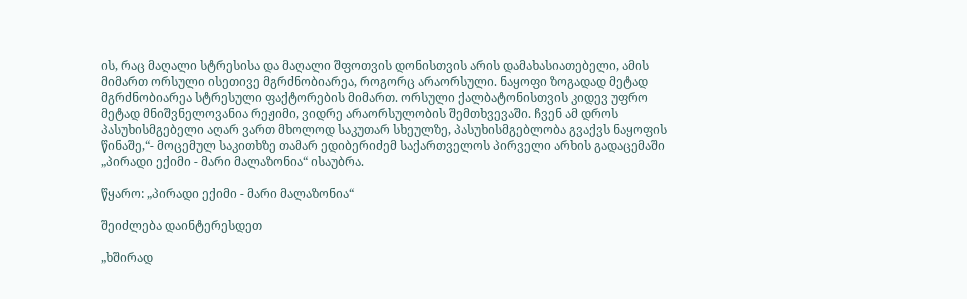ის, რაც მაღალი სტრესისა და მაღალი შფოთვის დონისთვის არის დამახასიათებელი, ამის მიმართ ორსული ისეთივე მგრძნობიარეა, როგორც არაორსული. ნაყოფი ზოგადად მეტად მგრძნობიარეა სტრესული ფაქტორების მიმართ. ორსული ქალბატონისთვის კიდევ უფრო მეტად მნიშვნელოვანია რეჟიმი, ვიდრე არაორსულობის შემთხვევაში. ჩვენ ამ დროს პასუხისმგებელი აღარ ვართ მხოლოდ საკუთარ სხეულზე, პასუხისმგებლობა გვაქვს ნაყოფის წინაშე,“- მოცემულ საკითხზე თამარ ედიბერიძემ საქართველოს პირველი არხის გადაცემაში „პირადი ექიმი - მარი მალაზონია“ ისაუბრა.

წყარო: „პირადი ექიმი - მარი მალაზონია“

შეიძლება დაინტერესდეთ

„ხშირად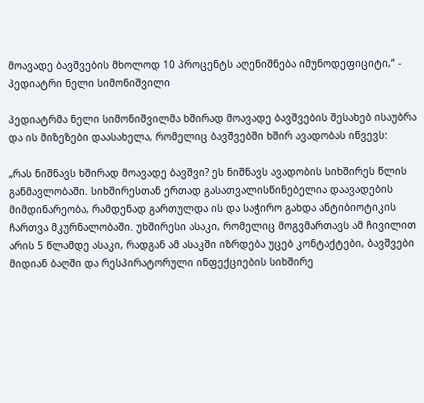მოავადე ბავშვების მხოლოდ 10 პროცენტს აღენიშნება იმუნოდეფიციტი,“ - პედიატრი ნელი სიმონიშვილი

პედიატრმა ნელი სიმონიშვილმა ხშირად მოავადე ბავშვების შესახებ ისაუბრა და ის მიზეზები დაასახელა, რომელიც ბავშვებში ხშირ ავადობას იწვევს:

„რას ნიშნავს ხშირად მოავადე ბავშვი? ეს ნიშნავს ავადობის სიხშირეს წლის განმავლობაში. სიხშირესთან ერთად გასათვალისწინებელია დაავადების მიმდინარეობა, რამდენად გართულდა ის და საჭირო გახდა ანტიბიოტიკის ჩართვა მკურნალობაში. უხშირესი ასაკი, რომელიც მოგვმართავს ამ ჩივილით არის 5 წლამდე ასაკი, რადგან ამ ასაკში იზრდება უცებ კონტაქტები, ბავშვები მიდიან ბაღში და რესპირატორული ინფექციების სიხშირე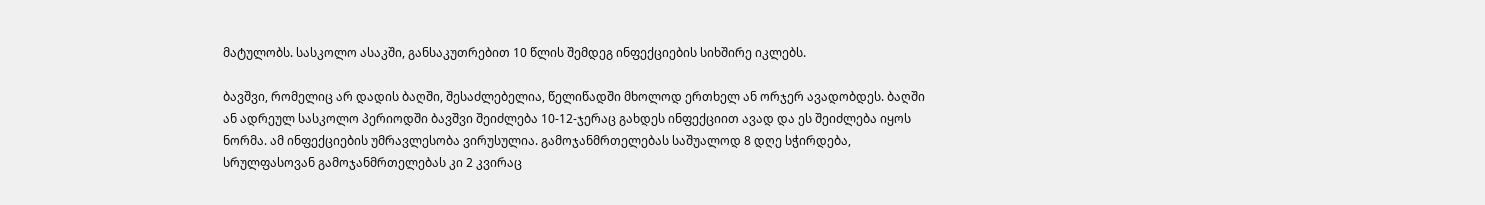მატულობს. სასკოლო ასაკში, განსაკუთრებით 10 წლის შემდეგ ინფექციების სიხშირე იკლებს.

ბავშვი, რომელიც არ დადის ბაღში, შესაძლებელია, წელიწადში მხოლოდ ერთხელ ან ორჯერ ავადობდეს. ბაღში ან ადრეულ სასკოლო პერიოდში ბავშვი შეიძლება 10-12-ჯერაც გახდეს ინფექციით ავად და ეს შეიძლება იყოს ნორმა. ამ ინფექციების უმრავლესობა ვირუსულია. გამოჯანმრთელებას საშუალოდ 8 დღე სჭირდება, სრულფასოვან გამოჯანმრთელებას კი 2 კვირაც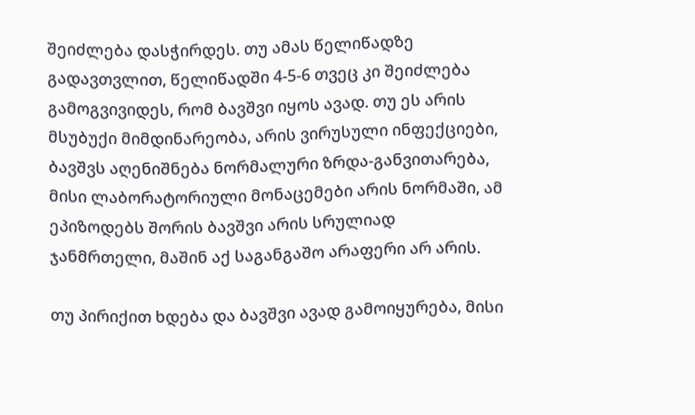შეიძლება დასჭირდეს. თუ ამას წელიწადზე გადავთვლით, წელიწადში 4-5-6 თვეც კი შეიძლება გამოგვივიდეს, რომ ბავშვი იყოს ავად. თუ ეს არის მსუბუქი მიმდინარეობა, არის ვირუსული ინფექციები, ბავშვს აღენიშნება ნორმალური ზრდა-განვითარება, მისი ლაბორატორიული მონაცემები არის ნორმაში, ამ ეპიზოდებს შორის ბავშვი არის სრულიად ჯანმრთელი, მაშინ აქ საგანგაშო არაფერი არ არის.

თუ პირიქით ხდება და ბავშვი ავად გამოიყურება, მისი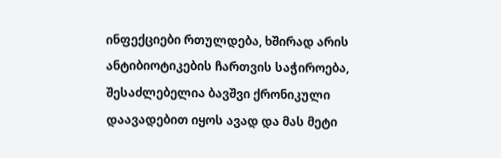ინფექციები რთულდება, ხშირად არის ანტიბიოტიკების ჩართვის საჭიროება, შესაძლებელია ბავშვი ქრონიკული დაავადებით იყოს ავად და მას მეტი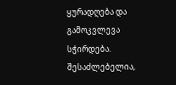ყურადღება და გამოკვლევა სჭირდება. შესაძლებელია,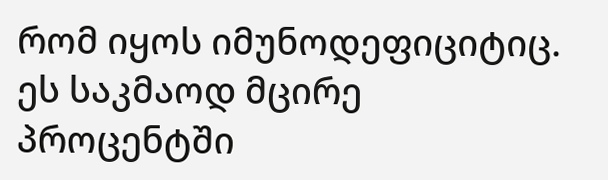რომ იყოს იმუნოდეფიციტიც. ეს საკმაოდ მცირე პროცენტში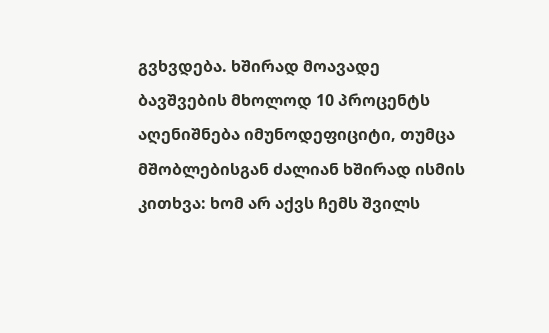გვხვდება. ხშირად მოავადე ბავშვების მხოლოდ 10 პროცენტს აღენიშნება იმუნოდეფიციტი, თუმცა მშობლებისგან ძალიან ხშირად ისმის კითხვა: ხომ არ აქვს ჩემს შვილს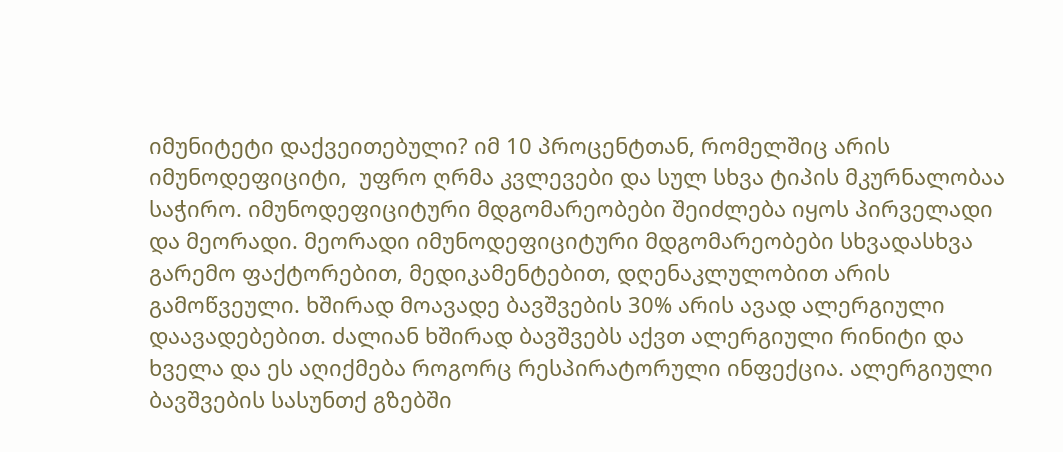იმუნიტეტი დაქვეითებული? იმ 10 პროცენტთან, რომელშიც არის იმუნოდეფიციტი,  უფრო ღრმა კვლევები და სულ სხვა ტიპის მკურნალობაა საჭირო. იმუნოდეფიციტური მდგომარეობები შეიძლება იყოს პირველადი და მეორადი. მეორადი იმუნოდეფიციტური მდგომარეობები სხვადასხვა გარემო ფაქტორებით, მედიკამენტებით, დღენაკლულობით არის გამოწვეული. ხშირად მოავადე ბავშვების 30% არის ავად ალერგიული დაავადებებით. ძალიან ხშირად ბავშვებს აქვთ ალერგიული რინიტი და ხველა და ეს აღიქმება როგორც რესპირატორული ინფექცია. ალერგიული ბავშვების სასუნთქ გზებში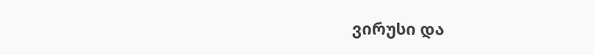ვირუსი და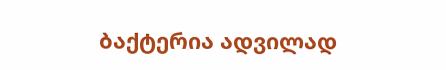ბაქტერია ადვილად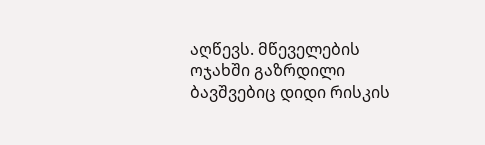აღწევს. მწეველების ოჯახში გაზრდილი ბავშვებიც დიდი რისკის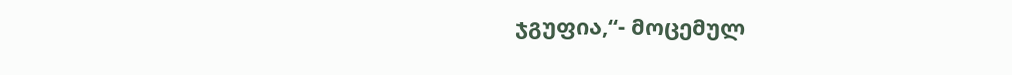ჯგუფია,“- მოცემულ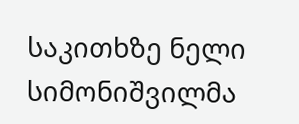საკითხზე ნელი სიმონიშვილმა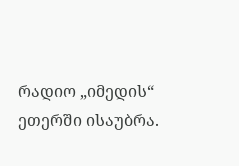რადიო „იმედის“ ეთერში ისაუბრა.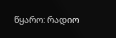წყარო: რადიო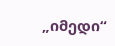„იმედი“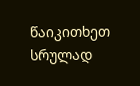წაიკითხეთ სრულად